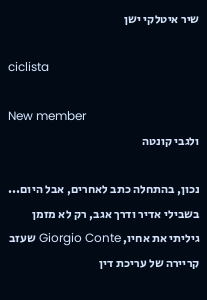שיר איטלקי ישן

ciclista

New member
ולגבי קונטה

נכון, בהתחלה כתב לאחרים, אבל היום... בשבילי אדיר ודרך אגב, רק לא מזמן גיליתי את אחיו, Giorgio Conte שעזב קריירה של עריכת דין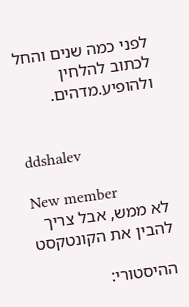לפני כמה שנים והחל לכתוב להלחין ולהופיע.מדהים.


ddshalev

New member
לא ממש, אבל צריך להבין את הקונטקסט

ההיסטורי: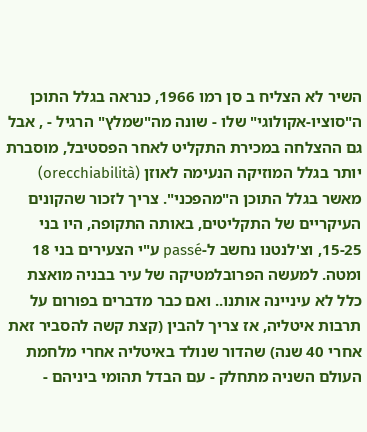השיר לא הצליח ב סן רמו 1966, כנראה בגלל התוכן ה"סוציו-אקולוגי" שלו - שונה מה"שמלץ" הרגיל - , אבל גם ההצלחה במכירת התקליט לאחר הפסטיבל, מוסברת יותר בגלל המוזיקה הנעימה לאוזן (orecchiabilità) מאשר בגלל התוכן ה"מהפכני". צריך לזכור שהקונים העיקריים של התקליטים, באותה התקופה, היו בני 15-25, וצ'לנטנו נחשב ל-passé ע"י הצעירים בני 18 ומטה. למעשה הפרובלמטיקה של עיר בבניה מואצת כלל לא עיניינה אותנו.. ואם כבר מדברים בפורום על תרבות איטליה, אז צריך להבין (קצת קשה להסביר זאת אחרי 40 שנה) שהדור שנולד באיטליה אחרי מלחמת העולם השניה מתחלק - עם הבדל תהומי ביניהם -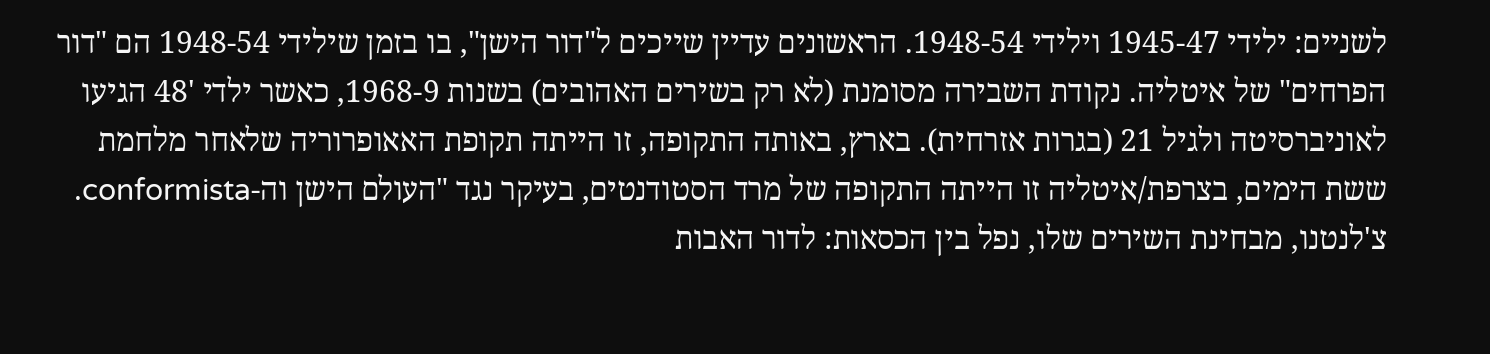לשניים: ילידי 1945-47 וילידי 1948-54. הראשונים עדיין שייכים ל"דור הישן", בו בזמן שילידי 1948-54 הם "דור הפרחים" של איטליה. נקודת השבירה מסומנת (לא רק בשירים האהובים) בשנות 1968-9, כאשר ילדי '48 הגיעו לאוניברסיטה ולגיל 21 (בגרות אזרחית). בארץ, באותה התקופה, זו הייתה תקופת האאופרוריה שלאחר מלחמת ששת הימים, בצרפת/איטליה זו הייתה התקופה של מרד הסטודנטים, בעיקר נגד "העולם הישן וה-conformista. צ'לנטנו, מבחינת השירים שלו, נפל בין הכסאות: לדור האבות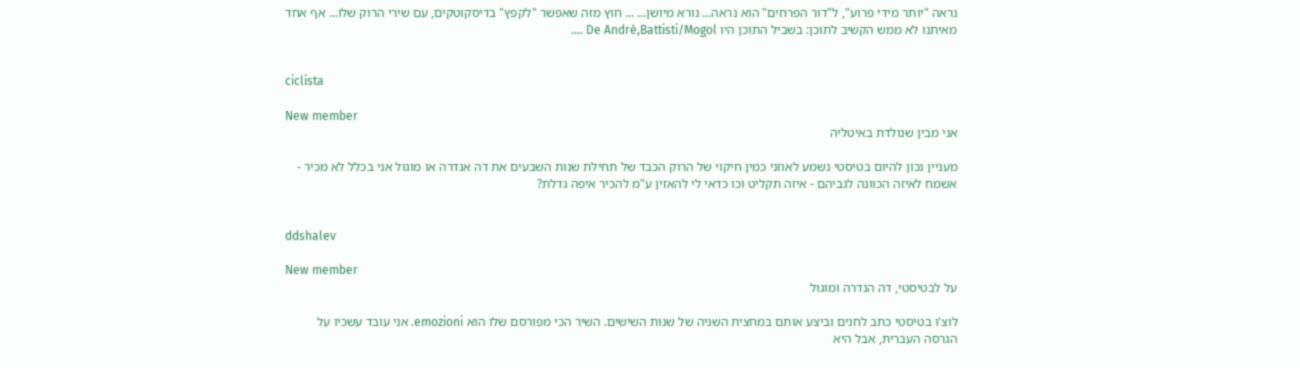נראה "יותר מידי פרוע", ל"דור הפרחים" הוא נראה... נורא מיושן... ... חוץ מזה שאפשר "לקפץ" בדיסקוטקים, עם שירי הרוק שלו... אף אחד מאיתנו לא ממש הקשיב לתוכן: בשביל התוכן היו De Andrè,Battisti/Mogol ....


ciclista

New member
אני מבין שנולדת באיטליה

מעניין נכון להיום בטיסטי נשמע לאוזני כמין חיקוי של הרוק הכבד של תחילת שנות השבעים את דה אנדרה או מוגול אני בכלל לא מכיר - אשמח לאיזה הכוונה לגביהם - איזה תקליט וכו כדאי לי להאזין ע"מ להכיר איפה גדלת?


ddshalev

New member
על לבטיסטי, דה הנדרה ומוגול

לוצ'ו בטיסטי כתב לחנים וביצע אותם במחצית השניה של שנות השישים. השיר הכי מפורסם שלו הוא emozioni. אני עובד עשכיו על הגרסה העברית, אבל היא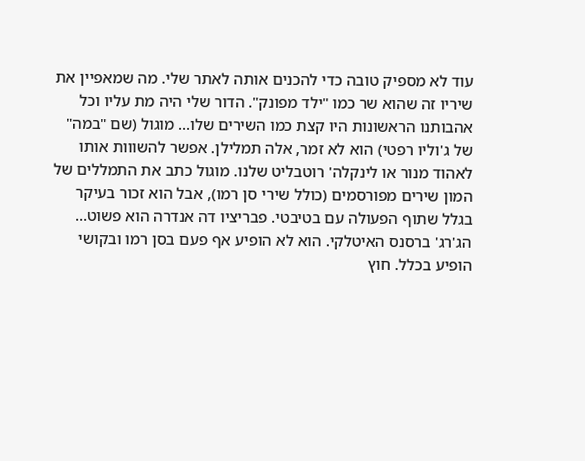עוד לא מספיק טובה כדי להכנים אותה לאתר שלי. מה שמאפיין את שיריו זה שהוא שר כמו "ילד מפונק". הדור שלי היה מת עליו וכל אהבותנו הראשונות היו קצת כמו השירים שלו... מוגול (שם "במה" של ג'וליו רפטי) הוא לא זמר, אלה תמלילן. אפשר להשווות אותו לאהוד מנור או לינקלה' רוטבליט שלנו. מוגול כתב את התמללים של המון שירים מפורסמים (כולל שירי סן רמו), אבל הוא זכור בעיקר בגלל שתוף הפעולה עם בטיבטי. פבריציו דה אנדרה הוא פשוט... הג'רג' ברסנס האיטלקי. הוא לא הופיע אף פעם בסן רמו ובקושי הופיע בכלל. חוץ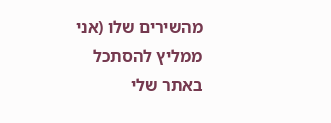מהשירים שלו (אני ממליץ להסתכל באתר שלי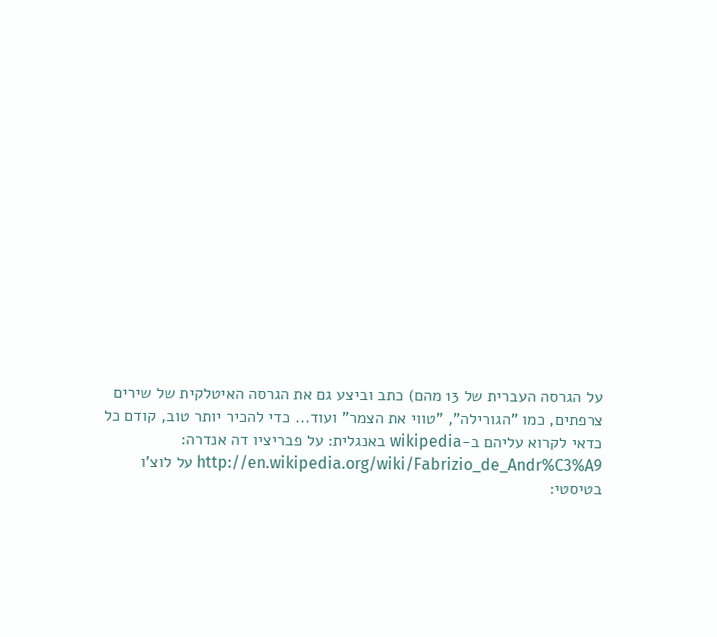על הגרסה העברית של 13 מהם) כתב וביצע גם את הגרסה האיטלקית של שירים צרפתים, כמו "הגורילה", "טווי את הצמר" ועוד... כדי להכיר יותר טוב, קודם כל כדאי לקרוא עליהם ב-wikipedia באנגלית: על פבריציו דה אנדרה: http://en.wikipedia.org/wiki/Fabrizio_de_Andr%C3%A9 על לוצ'ו בטיסטי: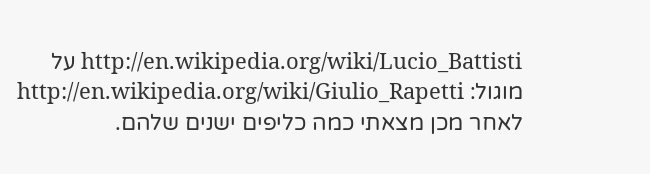http://en.wikipedia.org/wiki/Lucio_Battisti על מוגול: http://en.wikipedia.org/wiki/Giulio_Rapetti לאחר מכן מצאתי כמה כליפים ישנים שלהם.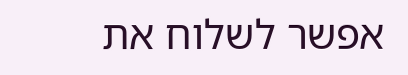אפשר לשלוח את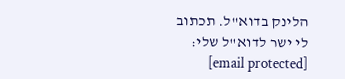הלינק בדוא"ל. תכתוב לי ישר לדוא"ל שלי: [email protected]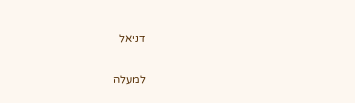דניאל

למעלה